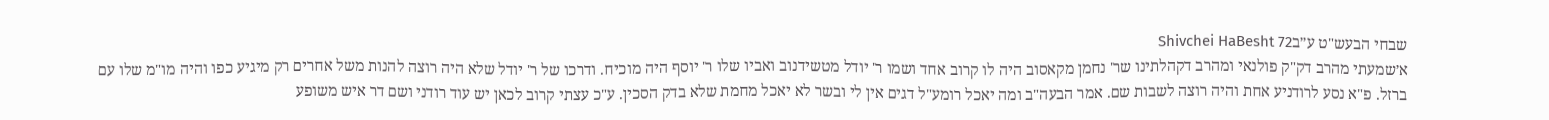שבחי הבעש"ט ע״בShivchei HaBesht 72
א׳שמעתי מהרב דק"ק פולנאי ומהרב דקהלתינו שר' נחמן מקאסוב היה לו קרוב אחד ושמו ר' יודל מטשידנוב ואביו שלו ר' יוסף היה מוכיח. ודרכו של ר' יודל שלא היה רוצה להנות משל אחרים רק מיגיע כפו והיה מו"מ שלו עם ברזל. פ"א נסע לרודניע אחת והיה רוצה לשבות שם. אמר הבעה"ב ומה יאכל רומע"ל דגים אין לי ובשר לא יאכל מחמת שלא בדק הסכין. ע"כ עצתי קרוב לכאן יש עוד רודני ושם דר איש משופע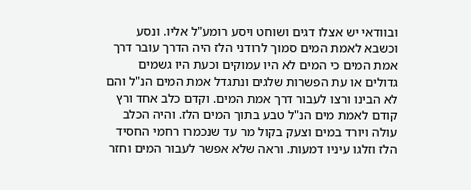ובוודאי יש אצלו דגים ושוחט ויסע רומע"ל אליו. ונסע וכשבא לאמת המים סמוך לרודני הלז היה הדרך עובר דרך אמת המים כי המים לא היו עמוקים וכעת היו גשמים גדולים או עת הפשרות שלגים ונתגדל אמת המים הנ"ל והם לא הבינו ורצו לעבור דרך אמת המים. וקדם כלב אחד ורץ קודם לאמת מים הנ"ל טבע בתוך המים הלז. והיה הכלב עולה ויורד במים וצעק בקול מר עד שנכמרו רחמי החסיד הלז וזלגו עיניו דמעות. וראה שלא אפשר לעבור המים וחזר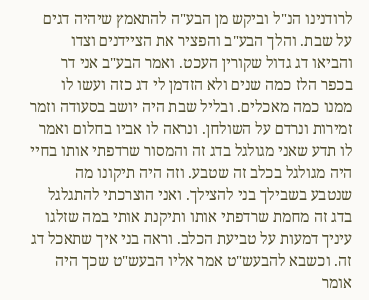לרודנינו הנ"ל וביקש מן הבע"ה להתאמץ שיהיה דגים על שבת. והלך הבע"ב והפציר את הציידנים וצדו והביאו דג גדול שקורין העכט. ואמר הבע"ב אני דר בכפר הלז כמה שנים ולא הזדמן לי דג כזה ועשו לו ממנו כמה מאכלים. ובליל שבת היה יושב בסעודה וזמר זמירות ונרדם על השולחן. ונראה לו אביו בחלום ואמר לו תדע שאני מגולגל בדג זה והמסור שרדפתי אותו בחיי היה מגולגל בכלב זה שטבע. וזה היה תיקונו מה שנטבע בשבילך בני להצילך. ואני הוצרכתי להתגלגל בדג זה מחמת שרדפתי אותו ותיקנת אותי במה שזלגו עיניך דמעות על טביעת הכלב. וראה בני איך שתאכל דג זה. וכשבא להבעש"ט אמר אליו הבעש"ט שכך היה אומר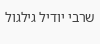שרבי יודיל גילגול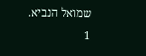שמואל הנביא.
1